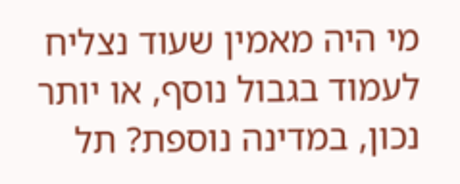מי היה מאמין שעוד נצליח לעמוד בגבול נוסף, או יותר נכון, במדינה נוספת? תל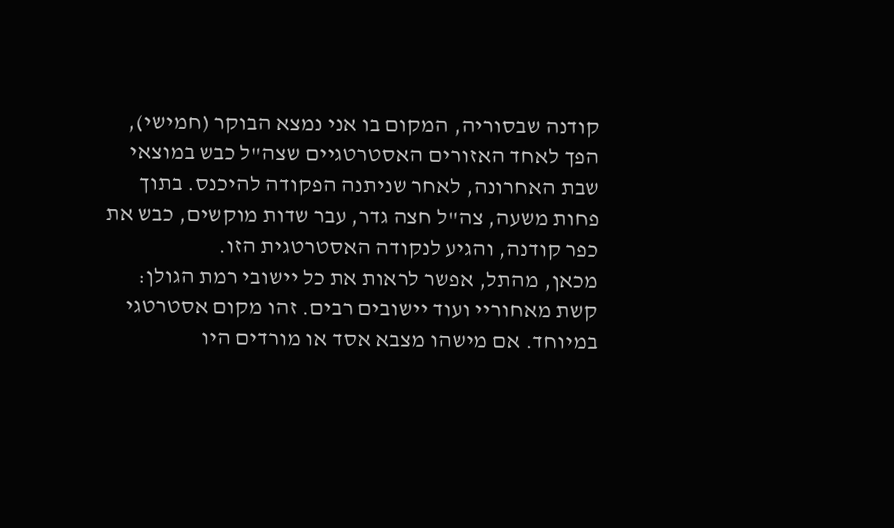קודנה שבסוריה, המקום בו אני נמצא הבוקר (חמישי), הפך לאחד האזורים האסטרטגיים שצה"ל כבש במוצאי שבת האחרונה, לאחר שניתנה הפקודה להיכנס. בתוך פחות משעה, צה"ל חצה גדר, עבר שדות מוקשים, כבש את כפר קודנה, והגיע לנקודה האסטרטגית הזו.
מכאן, מהתל, אפשר לראות את כל יישובי רמת הגולן: קשת מאחוריי ועוד יישובים רבים. זהו מקום אסטרטגי במיוחד. אם מישהו מצבא אסד או מורדים היו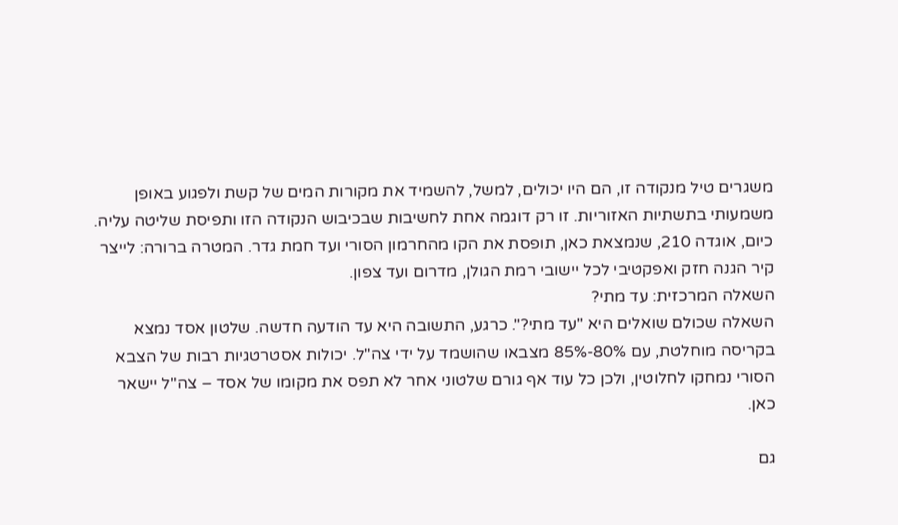משגרים טיל מנקודה זו, הם היו יכולים, למשל, להשמיד את מקורות המים של קשת ולפגוע באופן משמעותי בתשתיות האזוריות. זו רק דוגמה אחת לחשיבות שבכיבוש הנקודה הזו ותפיסת שליטה עליה.
כיום, אוגדה 210, שנמצאת כאן, תופסת את הקו מהחרמון הסורי ועד חמת גדר. המטרה ברורה: לייצר קיר הגנה חזק ואפקטיבי לכל יישובי רמת הגולן, מדרום ועד צפון.
השאלה המרכזית: עד מתי?
השאלה שכולם שואלים היא "עד מתי?". כרגע, התשובה היא עד הודעה חדשה. שלטון אסד נמצא בקריסה מוחלטת, עם 80%-85% מצבאו שהושמד על ידי צה"ל. יכולות אסטרטגיות רבות של הצבא הסורי נמחקו לחלוטין, ולכן כל עוד אף גורם שלטוני אחר לא תפס את מקומו של אסד – צה"ל יישאר כאן.

גם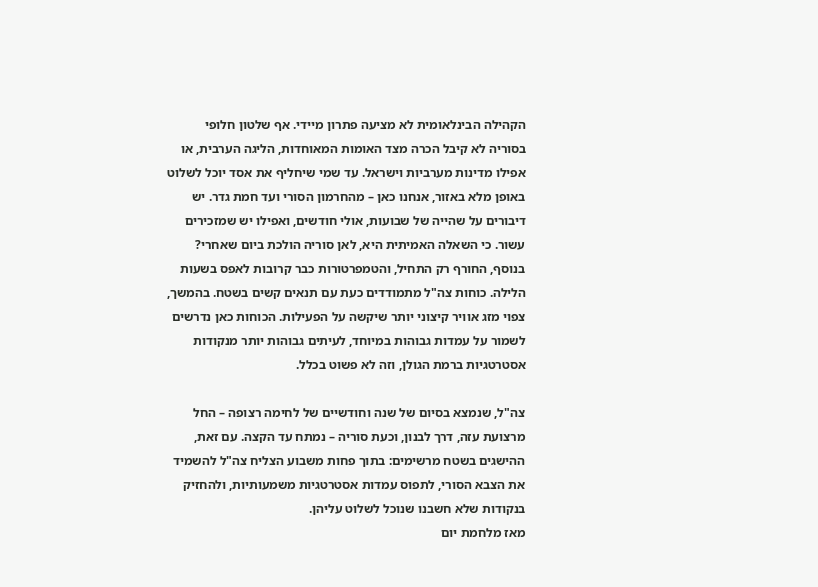הקהילה הבינלאומית לא מציעה פתרון מיידי. אף שלטון חלופי בסוריה לא קיבל הכרה מצד האומות המאוחדות, הליגה הערבית, או אפילו מדינות מערביות וישראל. עד שמי שיחליף את אסד יוכל לשלוט באופן מלא באזור, אנחנו כאן – מהחרמון הסורי ועד חמת גדר. יש דיבורים על שהייה של שבועות, אולי חודשים, ואפילו יש שמזכירים עשור. כי השאלה האמיתית היא, לאן סוריה הולכת ביום שאחרי?
בנוסף, החורף רק התחיל, והטמפרטורות כבר קרובות לאפס בשעות הלילה. כוחות צה"ל מתמודדים כעת עם תנאים קשים בשטח. בהמשך, צפוי מזג אוויר קיצוני יותר שיקשה על הפעילות. הכוחות כאן נדרשים לשמור על עמדות גבוהות במיוחד, לעיתים גבוהות יותר מנקודות אסטרטגיות ברמת הגולן, וזה לא פשוט בכלל.

צה"ל, שנמצא בסיום של שנה וחודשיים של לחימה רצופה – החל מרצועת עזה, דרך לבנון, וכעת סוריה – נמתח עד הקצה. עם זאת, ההישגים בשטח מרשימים: בתוך פחות משבוע הצליח צה"ל להשמיד את הצבא הסורי, לתפוס עמדות אסטרטגיות משמעותיות, ולהחזיק בנקודות שלא חשבנו שנוכל לשלוט עליהן.
מאז מלחמת יום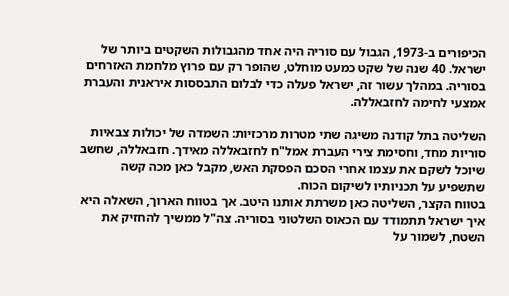הכיפורים ב-1973, הגבול עם סוריה היה אחד מהגבולות השקטים ביותר של ישראל. 40 שנה של שקט כמעט מוחלט, שהופר רק עם פרוץ מלחמת האזרחים בסוריה. במהלך עשור זה, ישראל פעלה כדי לבלום התבססות איראנית והעברת אמצעי לחימה לחזבאללה.

השליטה בתל קודנה משיגה שתי מטרות מרכזיות: השמדה של יכולות צבאיות סוריות מחד, וחסימת צירי העברת אמל"ח לחזבאללה מאידך. חזבאללה, שחשב שיוכל לשקם את עצמו אחרי הסכם הפסקת האש, מקבל כאן מכה קשה שתשפיע על תכניותיו לשיקום הכוח.
בטווח הקצר, השליטה כאן משרתת אותנו היטב. אך בטווח הארוך, השאלה היא איך ישראל תתמודד עם הכאוס השלטוני בסוריה. צה"ל ממשיך להחזיק את השטח, לשמור על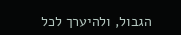הגבול, ולהיערך לכל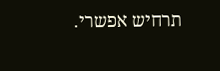תרחיש אפשרי.